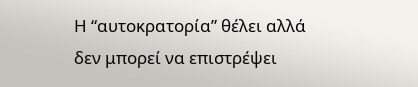Η “αυτοκρατορία” θέλει αλλά δεν μπορεί να επιστρέψει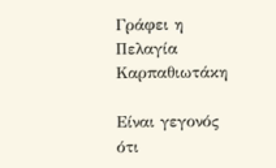Γράφει η Πελαγία Καρπαθιωτάκη

Είναι γεγονός ότι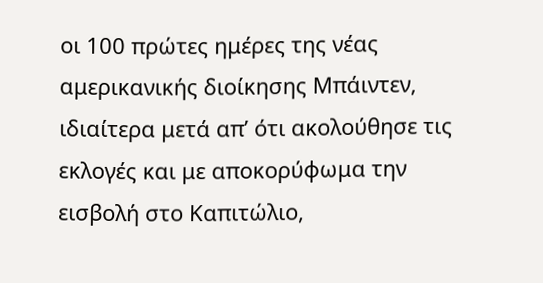οι 100 πρώτες ημέρες της νέας αμερικανικής διοίκησης Μπάιντεν, ιδιαίτερα μετά απ’ ότι ακολούθησε τις εκλογές και με αποκορύφωμα την εισβολή στο Καπιτώλιο,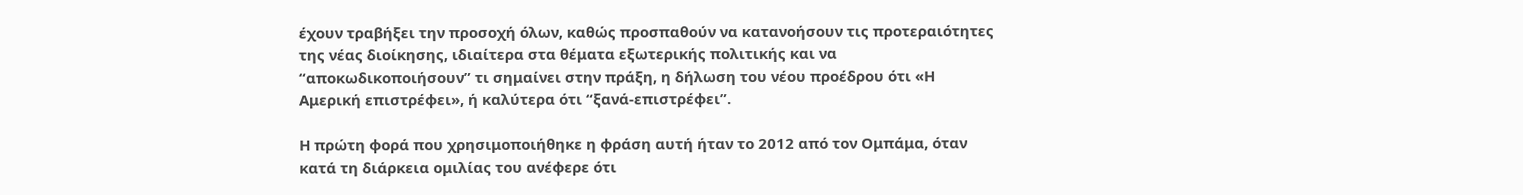έχουν τραβήξει την προσοχή όλων, καθώς προσπαθούν να κατανοήσουν τις προτεραιότητες της νέας διοίκησης, ιδιαίτερα στα θέματα εξωτερικής πολιτικής και να “αποκωδικοποιήσουν” τι σημαίνει στην πράξη, η δήλωση του νέου προέδρου ότι «Η Αμερική επιστρέφει», ή καλύτερα ότι “ξανά-επιστρέφει”.

Η πρώτη φορά που χρησιμοποιήθηκε η φράση αυτή ήταν το 2012 από τον Ομπάμα, όταν κατά τη διάρκεια ομιλίας του ανέφερε ότι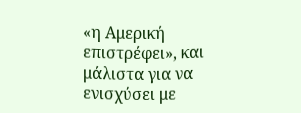«η Αμερική επιστρέφει», και μάλιστα για να ενισχύσει με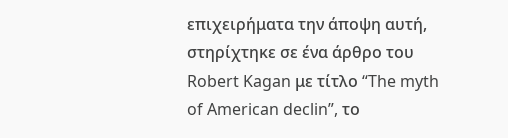επιχειρήματα την άποψη αυτή, στηρίχτηκε σε ένα άρθρο του Robert Kagan με τίτλο “The myth of American declin”, το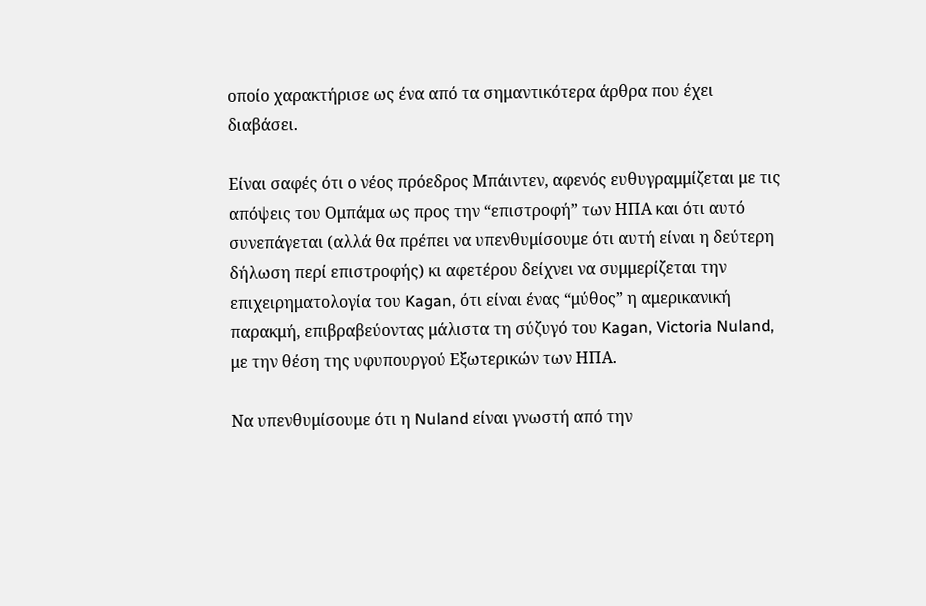οποίο χαρακτήρισε ως ένα από τα σημαντικότερα άρθρα που έχει διαβάσει.

Είναι σαφές ότι ο νέος πρόεδρος Μπάιντεν, αφενός ευθυγραμμίζεται με τις απόψεις του Ομπάμα ως προς την “επιστροφή” των ΗΠΑ και ότι αυτό συνεπάγεται (αλλά θα πρέπει να υπενθυμίσουμε ότι αυτή είναι η δεύτερη δήλωση περί επιστροφής) κι αφετέρου δείχνει να συμμερίζεται την επιχειρηματολογία του Kagan, ότι είναι ένας “μύθος” η αμερικανική παρακμή, επιβραβεύοντας μάλιστα τη σύζυγό του Kagan, Victoria Nuland, με την θέση της υφυπουργού Εξωτερικών των ΗΠΑ.

Να υπενθυμίσουμε ότι η Nuland είναι γνωστή από την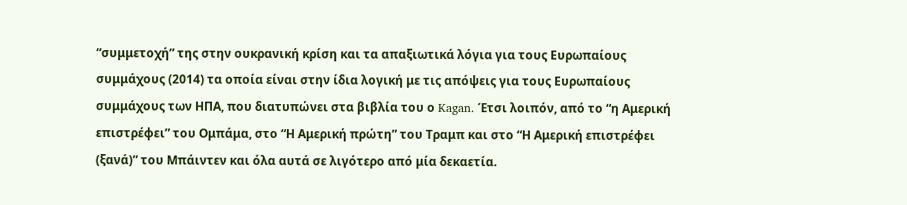“συμμετοχή” της στην ουκρανική κρίση και τα απαξιωτικά λόγια για τους Ευρωπαίους συμμάχους (2014) τα οποία είναι στην ίδια λογική με τις απόψεις για τoυς Ευρωπαίους συμμάχους των ΗΠΑ, που διατυπώνει στα βιβλία του ο Kagan. Έτσι λοιπόν, από το “η Αμερική επιστρέφει” του Ομπάμα, στο “Η Αμερική πρώτη” του Τραμπ και στο “Η Αμερική επιστρέφει (ξανά)” του Μπάιντεν και όλα αυτά σε λιγότερο από μία δεκαετία.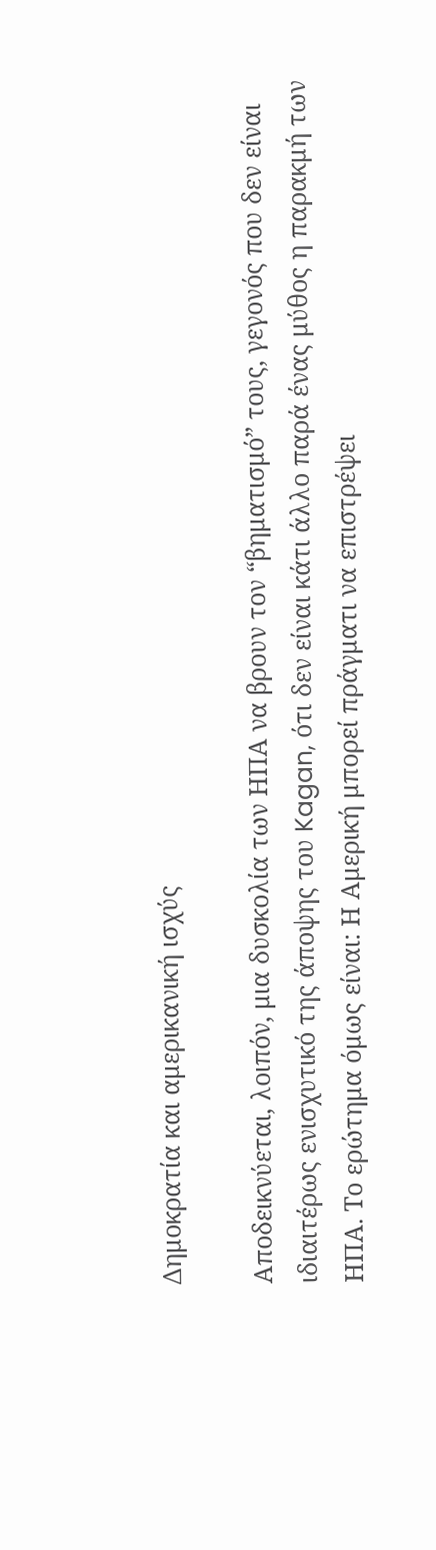Δημοκρατία και αμερικανική ισχύς

Αποδεικνύεται, λοιπόν, μια δυσκολία των ΗΠΑ να βρουν τον “βηματισμό” τους, γεγονός που δεν είναι ιδιαιτέρως ενισχυτικό της άποψης του Kagan, ότι δεν είναι κάτι άλλο παρά ένας μύθος η παρακμή των ΗΠΑ. Το ερώτημα όμως είναι: Η Αμερική μπορεί πράγματι να επιστρέψει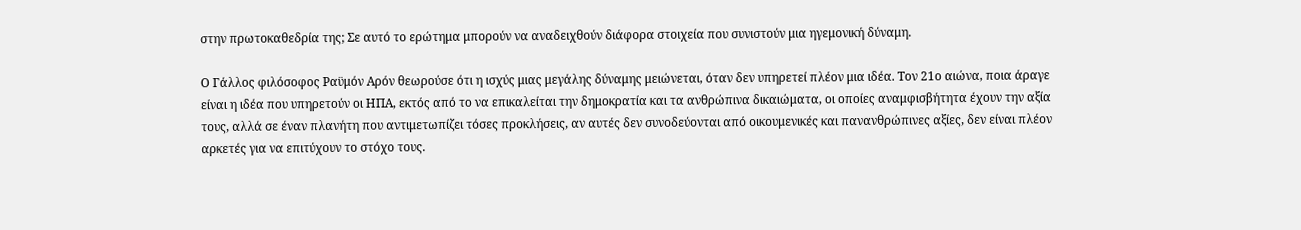στην πρωτοκαθεδρία της; Σε αυτό το ερώτημα μπορούν να αναδειχθούν διάφορα στοιχεία που συνιστούν μια ηγεμονική δύναμη.

Ο Γάλλος φιλόσοφος Ραϋμόν Αρόν θεωρούσε ότι η ισχύς μιας μεγάλης δύναμης μειώνεται, όταν δεν υπηρετεί πλέον μια ιδέα. Τον 21ο αιώνα, ποια άραγε είναι η ιδέα που υπηρετούν οι ΗΠΑ, εκτός από το να επικαλείται την δημοκρατία και τα ανθρώπινα δικαιώματα, οι οποίες αναμφισβήτητα έχουν την αξία τους, αλλά σε έναν πλανήτη που αντιμετωπίζει τόσες προκλήσεις, αν αυτές δεν συνοδεύονται από οικουμενικές και πανανθρώπινες αξίες, δεν είναι πλέον αρκετές για να επιτύχουν το στόχο τους.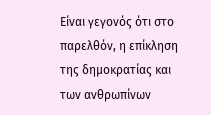Είναι γεγονός ότι στο παρελθόν, η επίκληση της δημοκρατίας και των ανθρωπίνων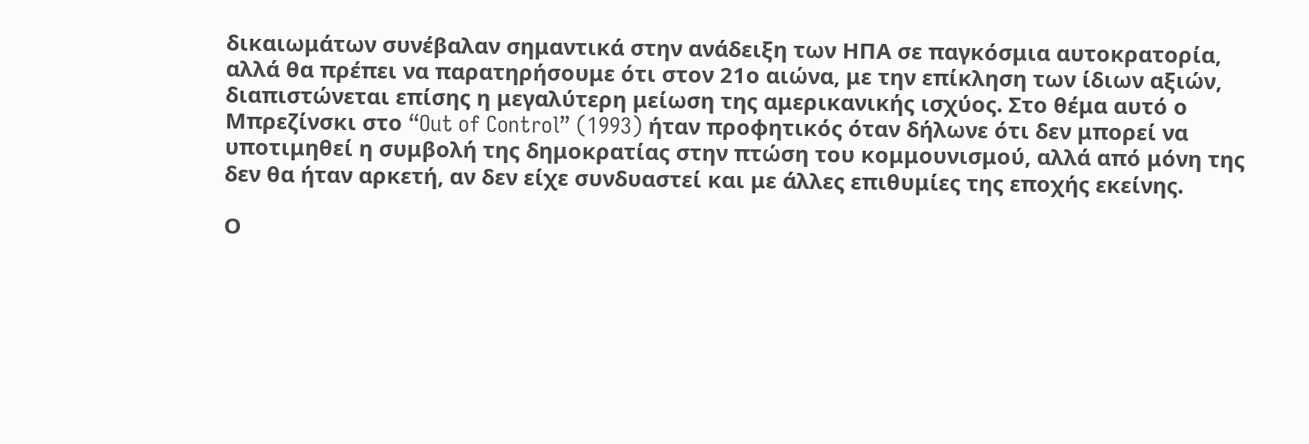δικαιωμάτων συνέβαλαν σημαντικά στην ανάδειξη των ΗΠΑ σε παγκόσμια αυτοκρατορία, αλλά θα πρέπει να παρατηρήσουμε ότι στον 21ο αιώνα, με την επίκληση των ίδιων αξιών, διαπιστώνεται επίσης η μεγαλύτερη μείωση της αμερικανικής ισχύος. Στο θέμα αυτό ο Μπρεζίνσκι στο “Out of Control” (1993) ήταν προφητικός όταν δήλωνε ότι δεν μπορεί να υποτιμηθεί η συμβολή της δημοκρατίας στην πτώση του κομμουνισμού, αλλά από μόνη της δεν θα ήταν αρκετή, αν δεν είχε συνδυαστεί και με άλλες επιθυμίες της εποχής εκείνης.

Ο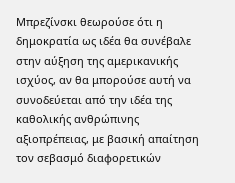Μπρεζίνσκι θεωρούσε ότι η δημοκρατία ως ιδέα θα συνέβαλε στην αύξηση της αμερικανικής ισχύος, αν θα μπορούσε αυτή να συνοδεύεται από την ιδέα της καθολικής ανθρώπινης αξιοπρέπειας, με βασική απαίτηση τον σεβασμό διαφορετικών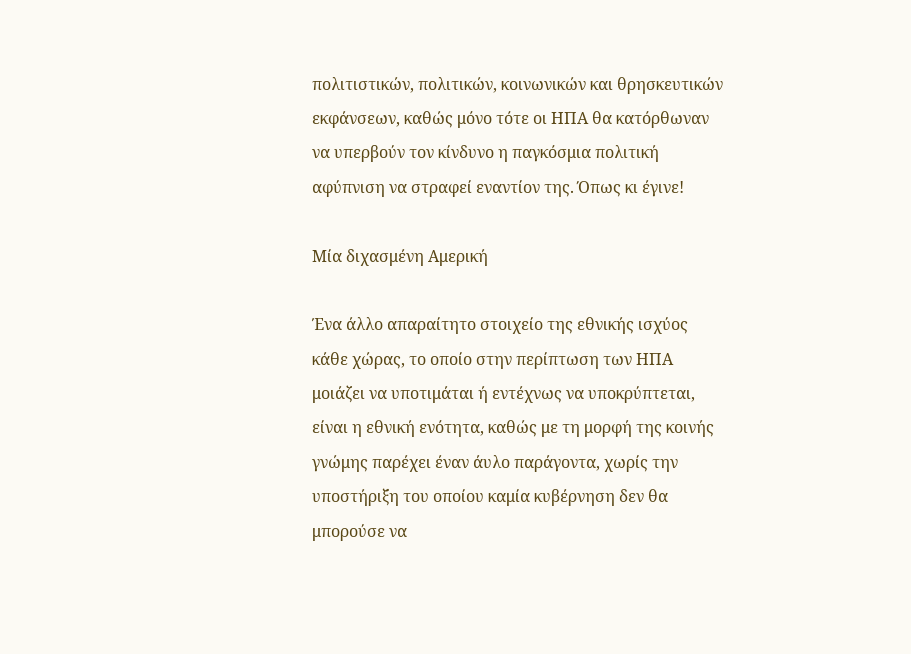πολιτιστικών, πολιτικών, κοινωνικών και θρησκευτικών εκφάνσεων, καθώς μόνο τότε οι ΗΠΑ θα κατόρθωναν να υπερβούν τον κίνδυνο η παγκόσμια πολιτική αφύπνιση να στραφεί εναντίον της. Όπως κι έγινε!

Μία διχασμένη Αμερική

Ένα άλλο απαραίτητο στοιχείο της εθνικής ισχύος κάθε χώρας, το οποίο στην περίπτωση των ΗΠΑ μοιάζει να υποτιμάται ή εντέχνως να υποκρύπτεται, είναι η εθνική ενότητα, καθώς με τη μορφή της κοινής γνώμης παρέχει έναν άυλο παράγοντα, χωρίς την υποστήριξη του οποίου καμία κυβέρνηση δεν θα μπορούσε να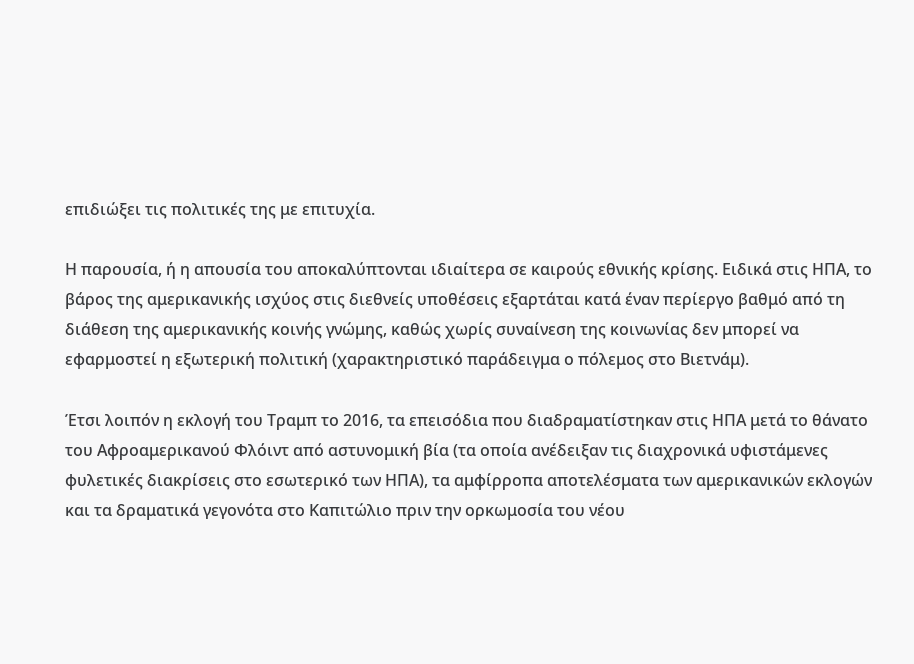επιδιώξει τις πολιτικές της με επιτυχία.

Η παρουσία, ή η απουσία του αποκαλύπτονται ιδιαίτερα σε καιρούς εθνικής κρίσης. Ειδικά στις ΗΠΑ, το βάρος της αμερικανικής ισχύος στις διεθνείς υποθέσεις εξαρτάται κατά έναν περίεργο βαθμό από τη διάθεση της αμερικανικής κοινής γνώμης, καθώς χωρίς συναίνεση της κοινωνίας δεν μπορεί να εφαρμοστεί η εξωτερική πολιτική (χαρακτηριστικό παράδειγμα ο πόλεμος στο Βιετνάμ).

Έτσι λοιπόν η εκλογή του Τραμπ το 2016, τα επεισόδια που διαδραματίστηκαν στις ΗΠΑ μετά το θάνατο του Αφροαμερικανού Φλόιντ από αστυνομική βία (τα οποία ανέδειξαν τις διαχρονικά υφιστάμενες φυλετικές διακρίσεις στο εσωτερικό των ΗΠΑ), τα αμφίρροπα αποτελέσματα των αμερικανικών εκλογών και τα δραματικά γεγονότα στο Καπιτώλιο πριν την ορκωμοσία του νέου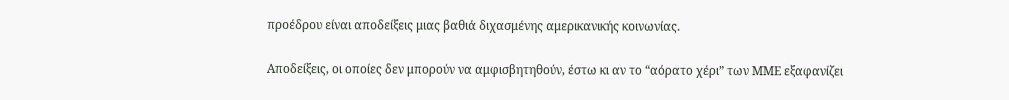προέδρου είναι αποδείξεις μιας βαθιά διχασμένης αμερικανικής κοινωνίας.

Αποδείξεις, οι οποίες δεν μπορούν να αμφισβητηθούν, έστω κι αν το “αόρατο χέρι” των ΜΜΕ εξαφανίζει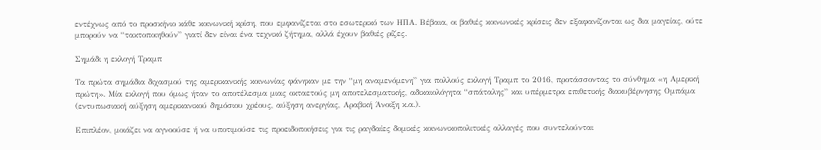εντέχνως από το προσκήνιο κάθε κοινωνική κρίση, που εμφανίζεται στο εσωτερικό των ΗΠΑ. Βέβαια, οι βαθιές κοινωνικές κρίσεις δεν εξαφανίζονται ως δια μαγείας, ούτε μπορούν να “τακτοποιηθούν” γιατί δεν είναι ένα τεχνικό ζήτημα, αλλά έχουν βαθιές ρίζες.

Σημάδι η εκλογή Τραμπ

Τα πρώτα σημάδια διχασμού της αμερικανικής κοινωνίας φάνηκαν με την “μη αναμενόμενη” για πολλούς εκλογή Τραμπ το 2016, προτάσσοντας το σύνθημα «η Αμερική πρώτη». Μία εκλογή που όμως ήταν το αποτέλεσμα μιας οκταετούς μη αποτελεσματικής, αδικαιολόγητα “σπάταλης” και υπέρμετρα επιθετικής διακυβέρνησης Ομπάμα (εντυπωσιακή αύξηση αμερικανικού δημόσιου χρέους, αύξηση ανεργίας, Αραβική Άνοιξη κ.α.).

Επιπλέον, μοιάζει να αγνοούσε ή να υποτιμούσε τις προειδοποιήσεις για τις ραγδαίες δομικές κοινωνικοπολιτικές αλλαγές που συντελούνται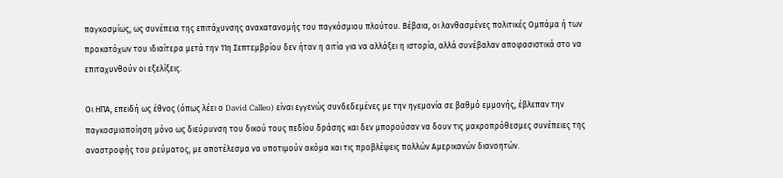παγκοσμίως, ως συνέπεια της επιτάχυνσης ανακατανομής του παγκόσμιου πλούτου. Βέβαια, οι λανθασμένες πολιτικές Ομπάμα ή των προκατόχων του ιδιαίτερα μετά την 11η Σεπτεμβρίου δεν ήταν η αιτία για να αλλάξει η ιστορία, αλλά συνέβαλαν αποφασιστικά στο να επιταχυνθούν οι εξελίξεις.

Οι ΗΠΑ, επειδή ως έθνος (όπως λέει ο David Calleo) είναι εγγενώς συνδεδεμένες με την ηγεμονία σε βαθμό εμμονής, έβλεπαν την παγκοσμιοποίηση μόνο ως διεύρυνση του δικού τους πεδίου δράσης και δεν μπορούσαν να δουν τις μακροπρόθεσμες συνέπειες της αναστροφής του ρεύματος, με αποτέλεσμα να υποτιμούν ακόμα και τις προβλέψεις πολλών Αμερικανών διανοητών.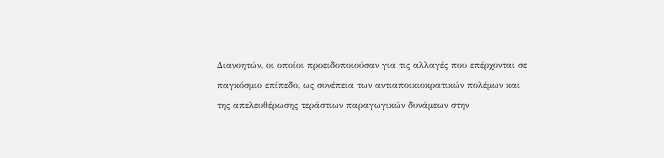Διανοητών, οι οποίοι προειδοποιούσαν για τις αλλαγές που επέρχονται σε παγκόσμιο επίπεδο, ως συνέπεια των αντιαποικιοκρατικών πολέμων και της απελευθέρωσης τεράστιων παραγωγικών δυνάμεων στην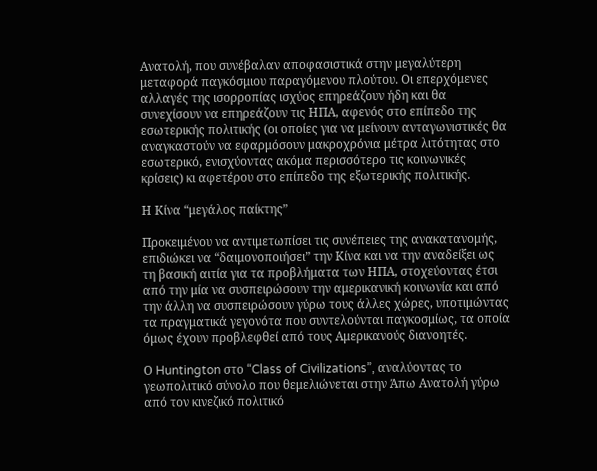Ανατολή, που συνέβαλαν αποφασιστικά στην μεγαλύτερη μεταφορά παγκόσμιου παραγόμενου πλούτου. Οι επερχόμενες αλλαγές της ισορροπίας ισχύος επηρεάζουν ήδη και θα συνεχίσουν να επηρεάζουν τις ΗΠΑ, αφενός στο επίπεδο της εσωτερικής πολιτικής (οι οποίες για να μείνουν ανταγωνιστικές θα αναγκαστούν να εφαρμόσουν μακροχρόνια μέτρα λιτότητας στο εσωτερικό, ενισχύοντας ακόμα περισσότερο τις κοινωνικές κρίσεις) κι αφετέρου στο επίπεδο της εξωτερικής πολιτικής.

Η Κίνα “μεγάλος παίκτης”

Προκειμένου να αντιμετωπίσει τις συνέπειες της ανακατανομής, επιδιώκει να “δαιμονοποιήσει” την Κίνα και να την αναδείξει ως τη βασική αιτία για τα προβλήματα των ΗΠΑ, στοχεύοντας έτσι από την μία να συσπειρώσουν την αμερικανική κοινωνία και από την άλλη να συσπειρώσουν γύρω τους άλλες χώρες, υποτιμώντας τα πραγματικά γεγονότα που συντελούνται παγκοσμίως, τα οποία όμως έχουν προβλεφθεί από τους Αμερικανούς διανοητές.

Ο Huntington στο “Class of Civilizations”, αναλύοντας το γεωπολιτικό σύνολο που θεμελιώνεται στην Άπω Ανατολή γύρω από τον κινεζικό πολιτικό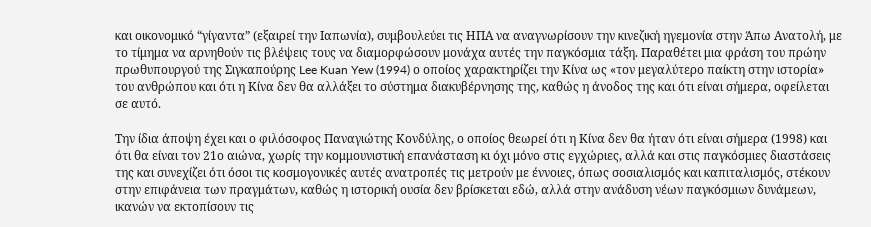και οικονομικό “γίγαντα” (εξαιρεί την Ιαπωνία), συμβουλεύει τις ΗΠΑ να αναγνωρίσουν την κινεζική ηγεμονία στην Άπω Ανατολή, με το τίμημα να αρνηθούν τις βλέψεις τους να διαμορφώσουν μονάχα αυτές την παγκόσμια τάξη. Παραθέτει μια φράση του πρώην πρωθυπουργού της Σιγκαπούρης Lee Kuan Yew (1994) ο οποίος χαρακτηρίζει την Κίνα ως «τον μεγαλύτερο παίκτη στην ιστορία» του ανθρώπου και ότι η Κίνα δεν θα αλλάξει το σύστημα διακυβέρνησης της, καθώς η άνοδος της και ότι είναι σήμερα, οφείλεται σε αυτό.

Την ίδια άποψη έχει και ο φιλόσοφος Παναγιώτης Κονδύλης, ο οποίος θεωρεί ότι η Κίνα δεν θα ήταν ότι είναι σήμερα (1998) και ότι θα είναι τον 21ο αιώνα, χωρίς την κομμουνιστική επανάσταση κι όχι μόνο στις εγχώριες, αλλά και στις παγκόσμιες διαστάσεις της και συνεχίζει ότι όσοι τις κοσμογονικές αυτές ανατροπές τις μετρούν με έννοιες, όπως σοσιαλισμός και καπιταλισμός, στέκουν στην επιφάνεια των πραγμάτων, καθώς η ιστορική ουσία δεν βρίσκεται εδώ, αλλά στην ανάδυση νέων παγκόσμιων δυνάμεων, ικανών να εκτοπίσουν τις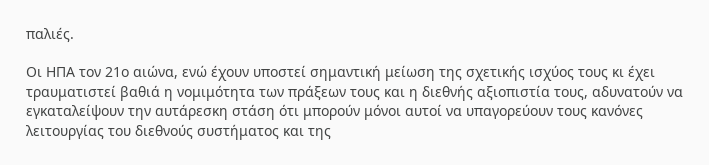παλιές.

Οι ΗΠΑ τον 21ο αιώνα, ενώ έχουν υποστεί σημαντική μείωση της σχετικής ισχύος τους κι έχει τραυματιστεί βαθιά η νομιμότητα των πράξεων τους και η διεθνής αξιοπιστία τους, αδυνατούν να εγκαταλείψουν την αυτάρεσκη στάση ότι μπορούν μόνοι αυτοί να υπαγορεύουν τους κανόνες λειτουργίας του διεθνούς συστήματος και της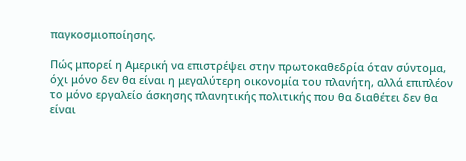παγκοσμιοποίησης.

Πώς μπορεί η Αμερική να επιστρέψει στην πρωτοκαθεδρία όταν σύντομα, όχι μόνο δεν θα είναι η μεγαλύτερη οικονομία του πλανήτη, αλλά επιπλέον το μόνο εργαλείο άσκησης πλανητικής πολιτικής που θα διαθέτει δεν θα είναι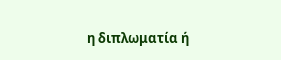η διπλωματία ή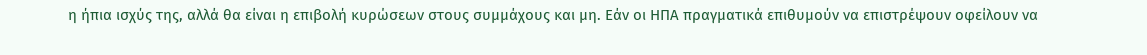η ήπια ισχύς της, αλλά θα είναι η επιβολή κυρώσεων στους συμμάχους και μη. Εάν οι ΗΠΑ πραγματικά επιθυμούν να επιστρέψουν οφείλουν να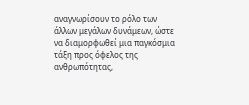αναγνωρίσουν το ρόλο των άλλων μεγάλων δυνάμεων, ώστε να διαμορφωθεί μια παγκόσμια τάξη προς όφελος της ανθρωπότητας,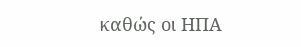καθώς οι ΗΠΑ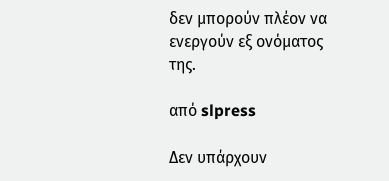δεν μπορούν πλέον να ενεργούν εξ ονόματος της.

από slpress

Δεν υπάρχουν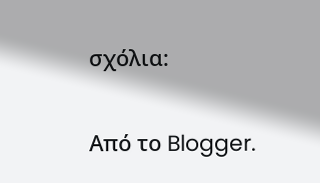σχόλια:

Από το Blogger.